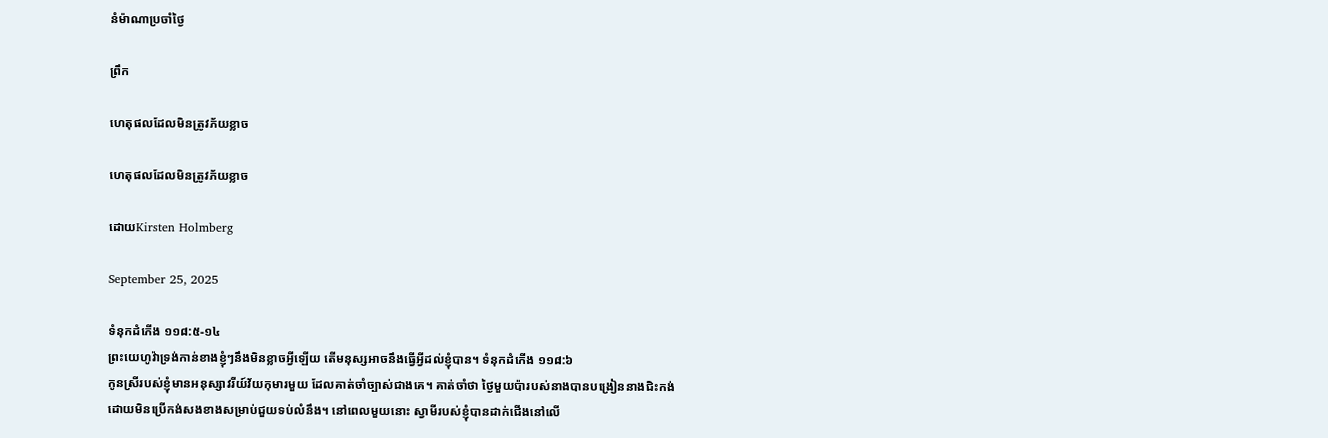នំម៉ាណាប្រចាំថ្ងៃ

ព្រឹក

ហេតុផលដែលមិនត្រូវភ័យខ្លាច

ហេតុផលដែលមិនត្រូវភ័យខ្លាច

ដោយKirsten Holmberg

September 25, 2025

ទំនុកដំកើង ១១៨:៥-១៤
ព្រះយេហូវ៉ាទ្រង់កាន់ខាងខ្ញុំ‍ៗនឹងមិនខ្លាចអ្វីឡើយ តើមនុស្សអាចនឹងធ្វើអ្វីដល់ខ្ញុំបាន។ ទំនុកដំកើង ១១៨:៦
កូនស្រីរបស់ខ្ញុំមានអនុស្សាវរីយ៍វ័យកុមារមួយ ដែលគាត់ចាំច្បាស់ជាងគេ។ គាត់ចាំថា ថ្ងៃមួយប៉ារបស់នាងបានបង្រៀននាងជិះកង់ ដោយមិនប្រើកង់សងខាងសម្រាប់ជួយទប់លំនឹង។ នៅពេលមួយនោះ ស្វាមីរបស់ខ្ញុំបានដាក់ជើងនៅលើ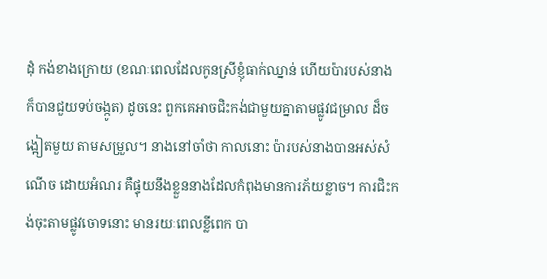ដុំ កង់ខាងក្រោយ (ខណៈពេលដែលកូនស្រីខ្ញុំធាក់ឈ្នាន់ ហើយប៉ារបស់នាងក៏បានជួយទប់ចង្កូត) ដូចនេះ ពួកគេអាចជិះកង់ជាមួយគ្នាតាមផ្លូវជម្រាល ដ៏ចង្អៀតមួយ តាមសម្រួល។ នាងនៅចាំថា កាលនោះ ប៉ារបស់នាងបានអស់សំណើច ដោយអំណរ គឺផ្ទុយនឹងខ្លួននាងដែលកំពុងមានការភ័យខ្លាច។ ការជិះកង់ចុះតាមផ្លូវចោទនោះ មានរយៈពេលខ្លីពេក បា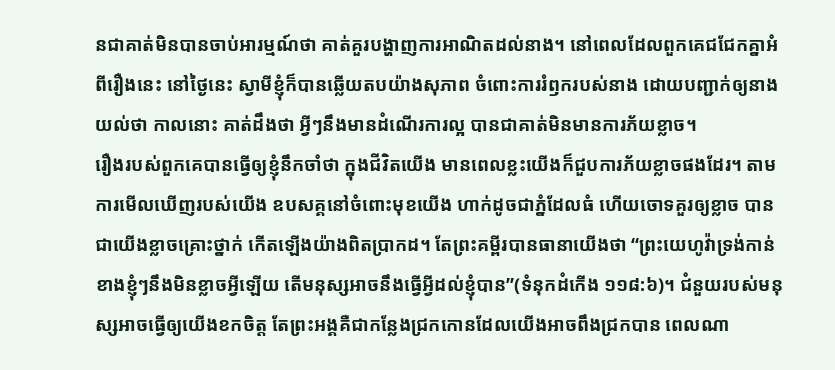នជាគាត់មិនបានចាប់អារម្មណ៍ថា គាត់គួរបង្ហាញការអាណិតដល់នាង។ នៅពេលដែលពួកគេជជែកគ្នាអំពីរឿងនេះ នៅថ្ងៃនេះ ស្វាមីខ្ញុំក៏បានឆ្លើយតបយ៉ាងសុភាព ចំពោះការរំឭករបស់នាង ដោយបញ្ជាក់ឲ្យនាងយល់ថា កាលនោះ គាត់ដឹងថា អ្វីៗនឹងមានដំណើរការល្អ បានជាគាត់មិនមានការភ័យខ្លាច។
រឿងរបស់ពួកគេបានធ្វើឲ្យខ្ញុំនឹកចាំថា ក្នុងជីវិតយើង មានពេលខ្លះយើងក៏ជួបការភ័យខ្លាចផងដែរ។ តាមការមើលឃើញរបស់យើង ឧបសគ្គនៅចំពោះមុខយើង ហាក់ដូចជាភ្នំដែលធំ ហើយចោទគួរឲ្យខ្លាច បានជាយើងខ្លាចគ្រោះថ្នាក់ កើតឡើងយ៉ាងពិតប្រាកដ។ តែព្រះគម្ពីរបានធានាយើងថា “ព្រះយេហូវ៉ាទ្រង់កាន់ខាងខ្ញុំ‍ៗនឹងមិនខ្លាចអ្វីឡើយ តើមនុស្សអាចនឹងធ្វើអ្វីដល់ខ្ញុំបាន”(ទំនុកដំកើង ១១៨:៦)។ ជំនួយរបស់មនុស្សអាចធ្វើឲ្យយើងខកចិត្ត តែព្រះអង្គគឺជាកន្លែងជ្រកកោនដែលយើងអាចពឹងជ្រកបាន ពេលណា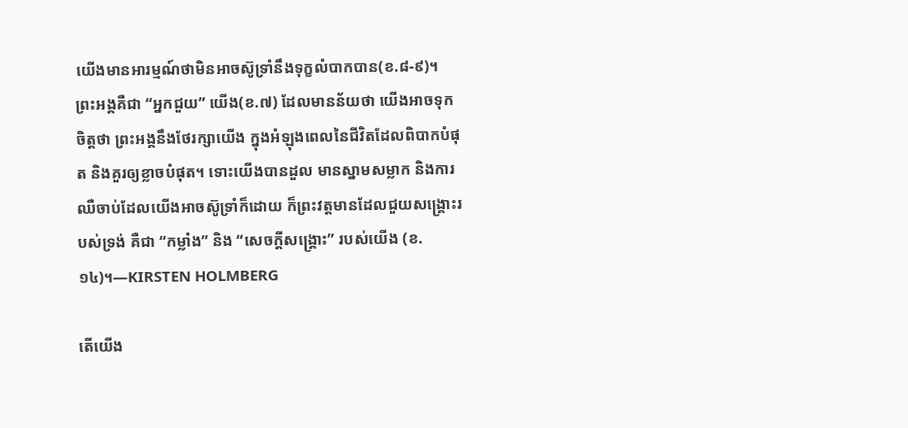យើងមានអារម្មណ៍ថាមិនអាចស៊ូទ្រាំនឹងទុក្ខលំបាកបាន(ខ.៨-៩)។
ព្រះអង្គគឺជា “អ្នកជួយ” យើង(ខ.៧) ដែលមានន័យថា យើងអាចទុកចិត្តថា ព្រះអង្គនឹងថែរក្សាយើង ក្នុងអំឡុងពេលនៃជីវិតដែលពិបាកបំផុត និងគួរឲ្យខ្លាចបំផុត។ ទោះយើងបានដួល មានស្នាមសម្លាក និងការឈឺចាប់ដែលយើងអាចស៊ូទ្រាំក៏ដោយ ក៏ព្រះវត្តមានដែលជួយសង្គ្រោះរបស់ទ្រង់ គឺជា “កម្លាំង” និង “សេចក្តីសង្គ្រោះ” របស់យើង (ខ.១៤)។—KIRSTEN HOLMBERG

តើយើង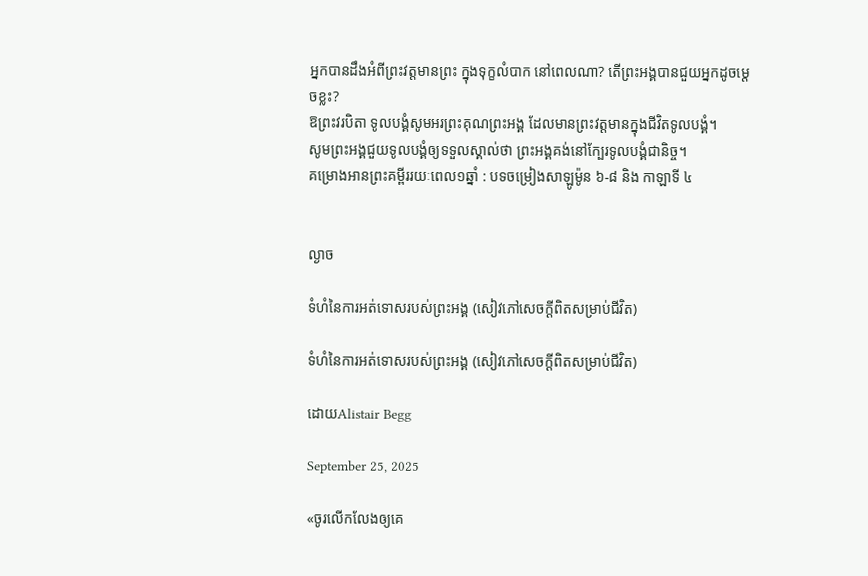អ្នកបានដឹងអំពីព្រះវត្តមានព្រះ ក្នុងទុក្ខលំបាក នៅពេលណា? តើព្រះអង្គបានជួយអ្នកដូចម្តេចខ្លះ?
ឱព្រះវរបិតា ទូលបង្គំសូមអរព្រះគុណព្រះអង្គ ដែលមានព្រះវត្តមានក្នុងជីវិតទូលបង្គំ។
សូមព្រះអង្គជួយទូលបង្គំឲ្យទទួលស្គាល់ថា ព្រះអង្គគង់នៅក្បែរទូលបង្គំជានិច្ច។
គម្រោងអានព្រះគម្ពីររយៈពេល១ឆ្នាំ : បទចម្រៀងសាឡូម៉ូន ៦-៨ និង កាឡាទី ៤


ល្ងាច

ទំហំនៃការអត់ទោសរបស់ព្រះអង្គ (សៀវភៅសេចក្ដីពិតសម្រាប់ជីវិត)

ទំហំនៃការអត់ទោសរបស់ព្រះអង្គ (សៀវភៅសេចក្ដីពិតសម្រាប់ជីវិត)

ដោយAlistair Begg

September 25, 2025

«ចូរលើកលែងឲ្យគេ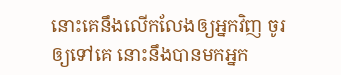នោះគេនឹងលើកលែងឲ្យអ្នកវិញ ចូរឲ្យទៅគេ នោះនឹងបានមកអ្នក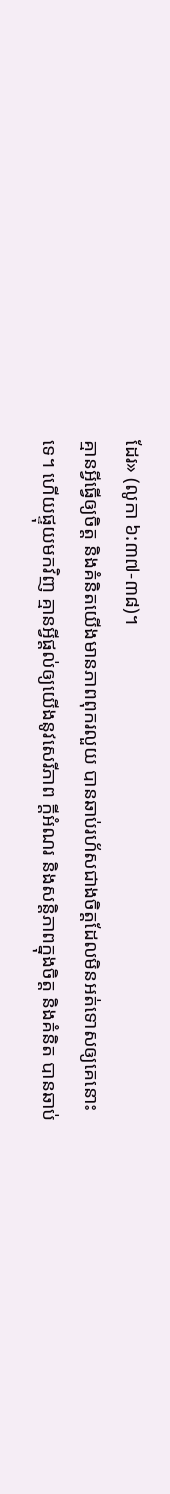ដែរ» (លូកា ៦:៣៧-៣៨)។
គ្មានអ្វីធ្វើឲ្យចិត្ត និងគំនិតយើងមានភាពពុករលួយ បានឆាប់រហ័សជាងចិត្តដែលមិនអត់ទោសឲ្យគេនោះទេ។ ហើយផ្ទុយមកវិញ គ្មានអ្វីផ្តល់ឲ្យយើងនូវសេរីភាព ក្តីអំណរ និងសន្តិភាពក្នុងចិត្ត និងគំនិត បានឆាប់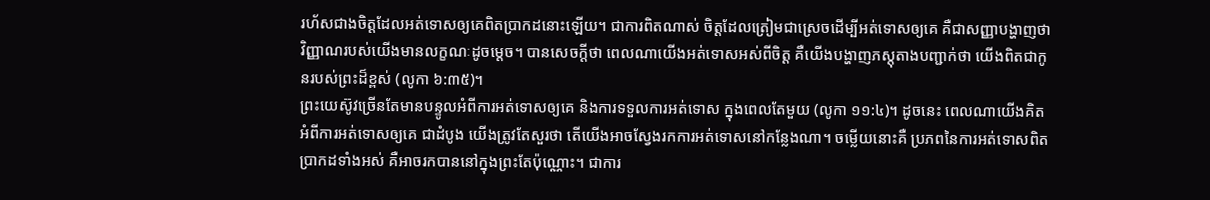រហ័សជាងចិត្តដែលអត់ទោសឲ្យគេពិតប្រាកដនោះឡើយ។ ជាការពិតណាស់ ចិត្តដែលត្រៀមជាស្រេចដើម្បីអត់ទោសឲ្យគេ គឺជាសញ្ញាបង្ហាញថា វិញ្ញាណរបស់យើងមានលក្ខណៈដូចម្តេច។ បានសេចក្តីថា ពេលណាយើងអត់ទោសអស់ពីចិត្ត គឺយើងបង្ហាញភស្តុតាងបញ្ជាក់ថា យើងពិតជាកូនរបស់ព្រះដ៏ខ្ពស់ (លូកា ៦:៣៥)។
ព្រះយេស៊ូវច្រើនតែមានបន្ទូលអំពីការអត់ទោសឲ្យគេ និងការទទួលការអត់ទោស ក្នុងពេលតែមួយ (លូកា ១១:៤)។ ដូចនេះ ពេលណាយើងគិតអំពីការអត់ទោសឲ្យគេ ជាដំបូង យើងត្រូវតែសួរថា តើយើងអាចស្វែងរកការអត់ទោសនៅកន្លែងណា។ ចម្លើយនោះគឺ ប្រភពនៃការអត់ទោសពិតប្រាកដទាំងអស់ គឺអាចរកបាននៅក្នុងព្រះតែប៉ុណ្ណោះ។ ជាការ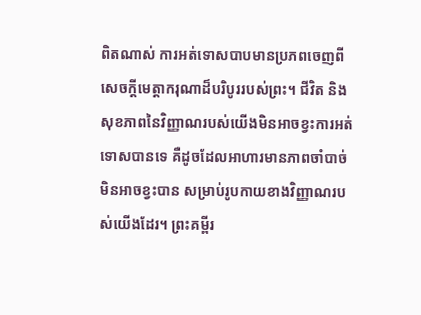ពិតណាស់ ការអត់ទោសបាបមានប្រភពចេញពីសេចក្តីមេត្តាករុណាដ៏បរិបូររបស់ព្រះ។ ជីវិត និងសុខភាពនៃវិញ្ញាណរបស់យើងមិនអាចខ្វះការអត់ទោសបានទេ គឺដូចដែលអាហារមានភាពចាំបាច់មិនអាចខ្វះបាន សម្រាប់រូបកាយខាងវិញ្ញាណរបស់យើងដែរ។ ព្រះគម្ពីរ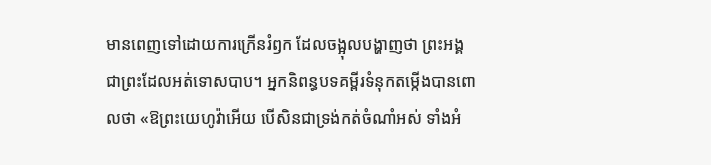មានពេញទៅដោយការក្រើនរំឭក ដែលចង្អុលបង្ហាញថា ព្រះអង្គជាព្រះដែលអត់ទោសបាប។ អ្នកនិពន្ធបទគម្ពីរទំនុកតម្កើងបានពោលថា «ឱព្រះយេហូវ៉ាអើយ បើសិនជាទ្រង់កត់ចំណាំអស់ ទាំងអំ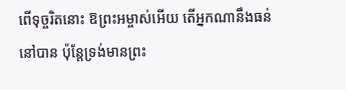ពើទុច្ចរិតនោះ ឱព្រះអម្ចាស់អើយ តើអ្នកណានឹងធន់នៅបាន ប៉ុន្តែទ្រង់មានព្រះ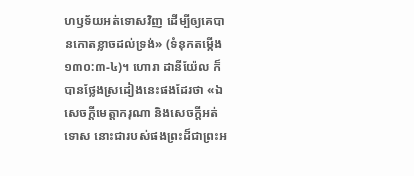ហឫទ័យអត់ទោសវិញ ដើម្បីឲ្យគេបានកោតខ្លាចដល់ទ្រង់» (ទំនុកតម្កើង ១៣០:៣-៤)។ ហោរា ដានីយ៉ែល ក៏បានថ្លែងស្រដៀងនេះផងដែរថា «ឯសេចក្តីមេត្តាករុណា និងសេចក្តីអត់ទោស នោះជារបស់ផងព្រះដ៏ជាព្រះអ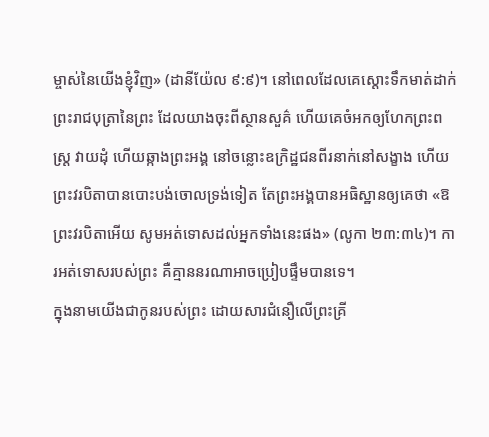ម្ចាស់នៃយើងខ្ញុំវិញ» (ដានីយ៉ែល ៩:៩)។ នៅពេលដែលគេស្តោះទឹកមាត់ដាក់ព្រះរាជបុត្រានៃព្រះ ដែលយាងចុះពីស្ថានសួគ៌ ហើយគេចំអកឲ្យហែកព្រះពស្ត្រ វាយដុំ ហើយឆ្កាងព្រះអង្គ នៅចន្លោះឧក្រិដ្ឋជនពីរនាក់នៅសង្ខាង ហើយព្រះវរបិតាបានបោះបង់ចោលទ្រង់ទៀត តែព្រះអង្គបានអធិស្ឋានឲ្យគេថា «ឱព្រះវរបិតាអើយ សូមអត់ទោសដល់អ្នកទាំងនេះផង» (លូកា ២៣:៣៤)។ ការអត់ទោសរបស់ព្រះ គឺគ្មាននរណាអាចប្រៀបផ្ទឹមបានទេ។
ក្នុងនាមយើងជាកូនរបស់ព្រះ ដោយសារជំនឿលើព្រះគ្រី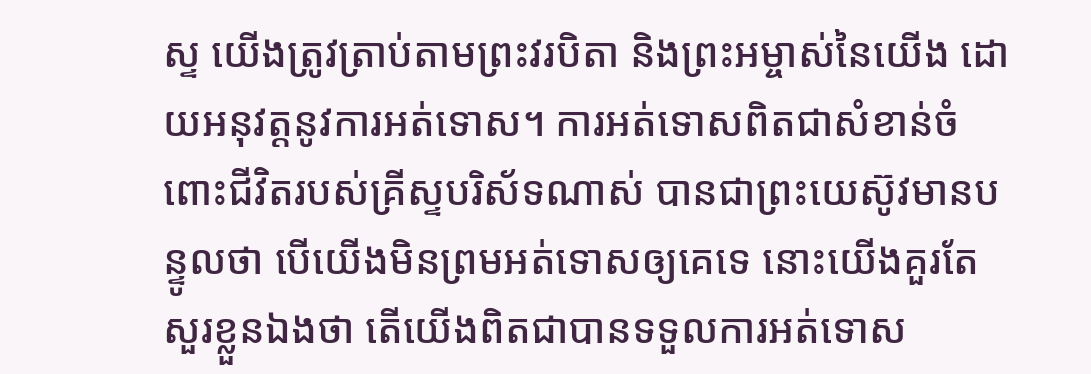ស្ទ យើងត្រូវត្រាប់តាមព្រះវរបិតា និងព្រះអម្ចាស់នៃយើង ដោយអនុវត្តនូវការអត់ទោស។ ការអត់ទោសពិតជាសំខាន់ចំពោះជីវិតរបស់គ្រីស្ទបរិស័ទណាស់ បានជាព្រះយេស៊ូវមានបន្ទូលថា បើយើងមិនព្រមអត់ទោសឲ្យគេទេ នោះយើងគួរតែសួរខ្លួនឯងថា តើយើងពិតជាបានទទួលការអត់ទោស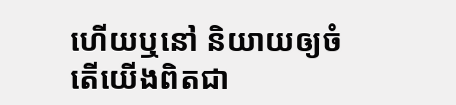ហើយឬនៅ និយាយឲ្យចំ តើយើងពិតជា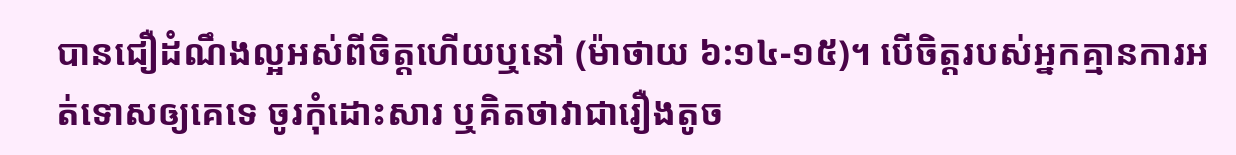បានជឿដំណឹងល្អអស់ពីចិត្តហើយឬនៅ (ម៉ាថាយ ៦:១៤-១៥)។ បើចិត្តរបស់អ្នកគ្មានការអត់ទោសឲ្យគេទេ ចូរកុំដោះសារ ឬគិតថាវាជារឿងតូច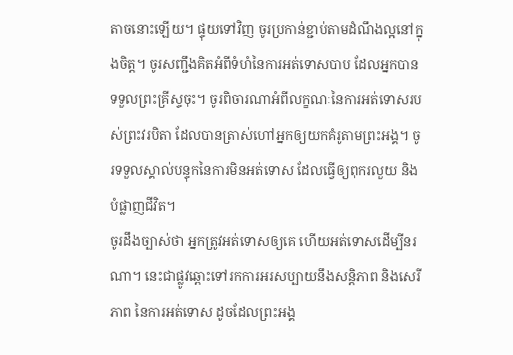តាចនោះឡើយ។ ផ្ទុយទៅវិញ ចូរប្រកាន់ខ្ជាប់តាមដំណឹងល្អនៅក្នុងចិត្ត។ ចូរសញ្ជឹងគិតអំពីទំហំនៃការអត់ទោសបាប ដែលអ្នកបានទទួលព្រះគ្រីស្ទចុះ។ ចូរពិចារណាអំពីលក្ខណៈនៃការអត់ទោសរបស់ព្រះវរបិតា ដែលបានត្រាស់ហៅអ្នកឲ្យយកគំរូតាមព្រះអង្គ។ ចូរទទួលស្គាល់បន្ទុកនៃការមិនអត់ទោស ដែលធ្វើឲ្យពុករលួយ និងបំផ្លាញជីវិត។
ចូរដឹងច្បាស់ថា អ្នកត្រូវអត់ទោសឲ្យគេ ហើយអត់ទោសដើម្បីនរណា។ នេះជាផ្លូវឆ្ពោះទៅរកការអរសប្បាយនឹងសន្តិភាព និងសេរីភាព នៃការអត់ទោស ដូចដែលព្រះអង្គ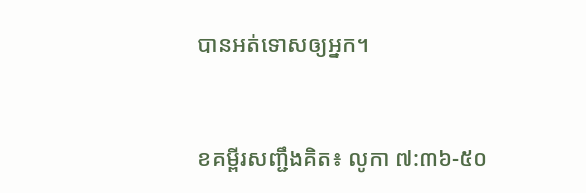បានអត់ទោសឲ្យអ្នក។


ខគម្ពីរសញ្ជឹងគិត៖ លូកា ៧:៣៦-៥០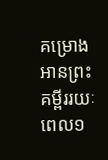គម្រោងអានព្រះគម្ពីររយៈពេល១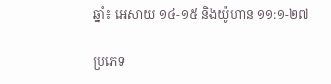ឆ្នាំ៖ អេសាយ ១៤-១៥ និងយ៉ូហាន ១១:១-២៧

ប្រភេទ